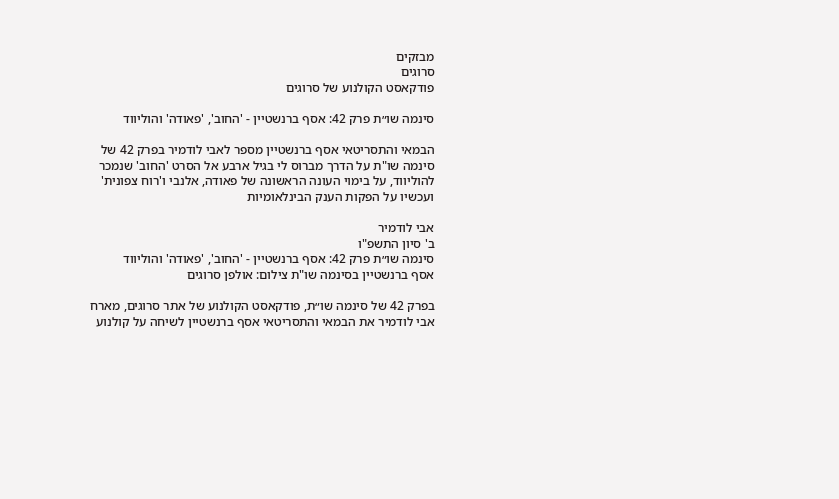מבזקים
סרוגים
פודקאסט הקולנוע של סרוגים

סינמה שו״ת פרק 42: אסף ברנשטיין - 'החוב', 'פאודה' והוליווד

הבמאי והתסריטאי אסף ברנשטיין מספר לאבי לודמיר בפרק 42 של סינמה שו"ת על הדרך מברוס לי בגיל ארבע אל הסרט 'החוב' שנמכר להוליווד, על בימוי העונה הראשונה של פאודה, אלנבי ו'רוח צפונית' ועכשיו על הפקות הענק הבינלאומיות

אבי לודמיר
ב' סיון התשפ"ו
סינמה שו״ת פרק 42: אסף ברנשטיין - 'החוב', 'פאודה' והוליווד
אסף ברנשטיין בסינמה שו"ת צילום: אולפן סרוגים

בפרק 42 של סינמה שו״ת, פודקאסט הקולנוע של אתר סרוגים, מארח אבי לודמיר את הבמאי והתסריטאי אסף ברנשטיין לשיחה על קולנוע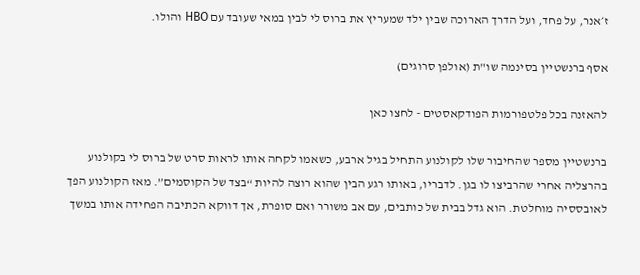ז׳אנר, על פחד, ועל הדרך הארוכה שבין ילד שמעריץ את ברוס לי לבין במאי שעובד עם HBO והולו.

אסף ברנשטיין בסינמה שו"ת (אולפן סרוגים)

להאזנה בכל פלטפורמות הפודקאסטים - לחצו כאן

ברנשטיין מספר שהחיבור שלו לקולנוע התחיל בגיל ארבע, כשאמו לקחה אותו לראות סרט של ברוס לי בקולנוע בהרצליה אחרי שהרביצו לו בגן. לדבריו, באותו רגע הבין שהוא רוצה להיות “בצד של הקוסמים”. מאז הקולנוע הפך לאובססיה מוחלטת. הוא גדל בבית של כותבים, עם אב משורר ואם סופרת, אך דווקא הכתיבה הפחידה אותו במשך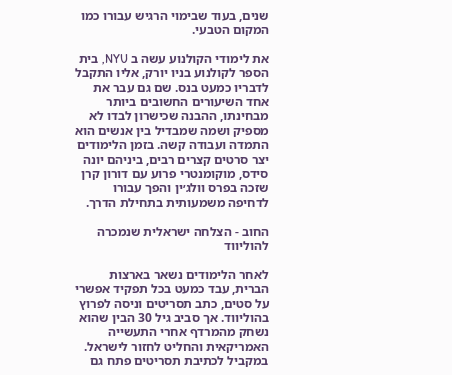שנים, בעוד שבימוי הרגיש עבורו כמו המקום הטבעי.

את לימודי הקולנוע עשה ב NYU, בית הספר לקולנוע בניו יורק, אליו התקבל לדבריו כמעט בנס. שם גם עבר את אחד השיעורים החשובים ביותר מבחינתו, ההבנה שכישרון לבדו לא מספיק ושמה שמבדיל בין אנשים הוא התמדה ועבודה קשה. בזמן הלימודים יצר סרטים קצרים רבים, ביניהם יונה סידס, מוקומנטרי פרוע עם דורון קרן שזכה בפרס וולג׳ין והפך עבורו לדחיפה משמעותית בתחילת הדרך.

החוב - הצלחה ישראלית שנמכרה להוליווד

לאחר הלימודים נשאר בארצות הברית, עבד כמעט בכל תפקיד אפשרי על סטים, כתב תסריטים וניסה לפרוץ בהוליווד. אך סביב גיל 30 הבין שהוא נשחק מהמרדף אחרי התעשייה האמריקאית והחליט לחזור לישראל. במקביל לכתיבת תסריטים פתח גם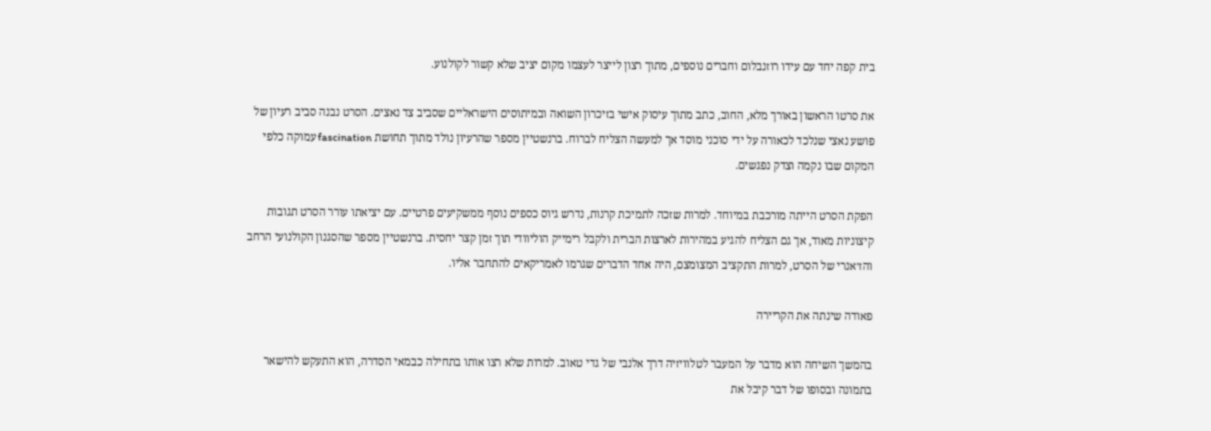בית קפה יחד עם עידו רוזנבלום וחברים נוספים, מתוך רצון לייצר לעצמו מקום יציב שלא קשור לקולנוע.

את סרטו הראשון באורך מלא, החוב, כתב מתוך עיסוק אישי בזיכרון השואה ובמיתוסים הישראליים שסביב צד נאצים. הסרט נבנה סביב רעיון של פושע נאצי שנלכד לכאורה על ידי סוכני מוסד אך למעשה הצליח לברוח. ברנשטיין מספר שהרעיון נולד מתוך תחושת fascination עמוקה כלפי המקום שבו נקמה וצדק נפגשים.

הפקת הסרט הייתה מורכבת במיוחד. למרות שזכה לתמיכת קרנות, נדרש גיוס כספים נוסף ממשקיעים פרטיים. עם יציאתו עורר הסרט תגובות קיצוניות מאוד, אך גם הצליח להגיע במהירות לארצות הברית ולקבל רימייק הוליוודי תוך זמן קצר יחסית. ברנשטיין מספר שהסגנון הקולנועי הרחב והז׳אנרי של הסרט, למרות התקציב המצומצם, היה אחד הדברים שגרמו לאמריקאים להתחבר אליו.

פאודה שינתה את הקריירה

בהמשך השיחה הוא מדבר על המעבר לטלוויזיה דרך אלנבי של גדי טאוב. למרות שלא רצו אותו בתחילה כבמאי הסדרה, הוא התעקש להישאר בתמונה ובסופו של דבר קיבל את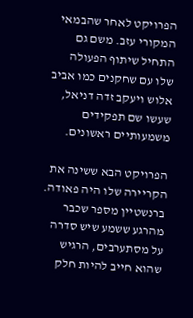הפרויקט לאחר שהבמאי המקורי עזב. משם גם התחיל שיתוף הפעולה שלו עם שחקנים כמו אביב אלוש ויעקב זדה דניאל, שעשו שם תפקידים משמעותיים ראשונים.

הפרויקט הבא ששינה את הקריירה שלו היה פאודה. ברנשטיין מספר שכבר מהרגע ששמע שיש סדרה על מסתערבים, הרגיש שהוא חייב להיות חלק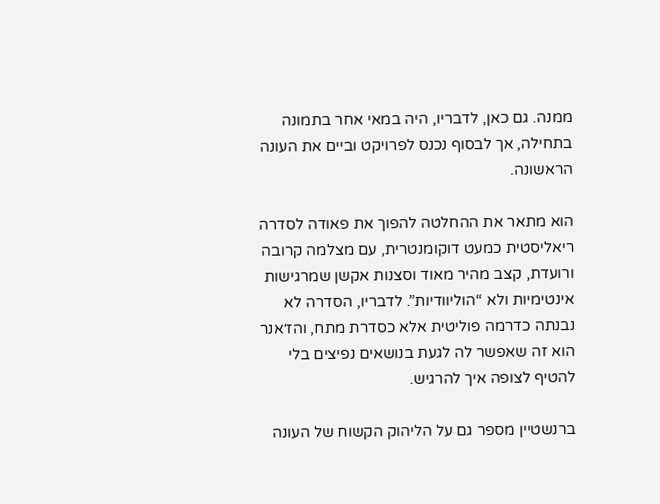ממנה. גם כאן, לדבריו, היה במאי אחר בתמונה בתחילה, אך לבסוף נכנס לפרויקט וביים את העונה הראשונה.

הוא מתאר את ההחלטה להפוך את פאודה לסדרה ריאליסטית כמעט דוקומנטרית, עם מצלמה קרובה ורועדת, קצב מהיר מאוד וסצנות אקשן שמרגישות אינטימיות ולא “הוליוודיות”. לדבריו, הסדרה לא נבנתה כדרמה פוליטית אלא כסדרת מתח, והז׳אנר הוא זה שאפשר לה לגעת בנושאים נפיצים בלי להטיף לצופה איך להרגיש.

ברנשטיין מספר גם על הליהוק הקשוח של העונה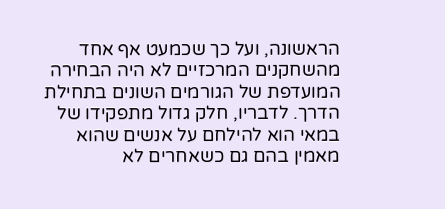הראשונה, ועל כך שכמעט אף אחד מהשחקנים המרכזיים לא היה הבחירה המועדפת של הגורמים השונים בתחילת הדרך. לדבריו, חלק גדול מתפקידו של במאי הוא להילחם על אנשים שהוא מאמין בהם גם כשאחרים לא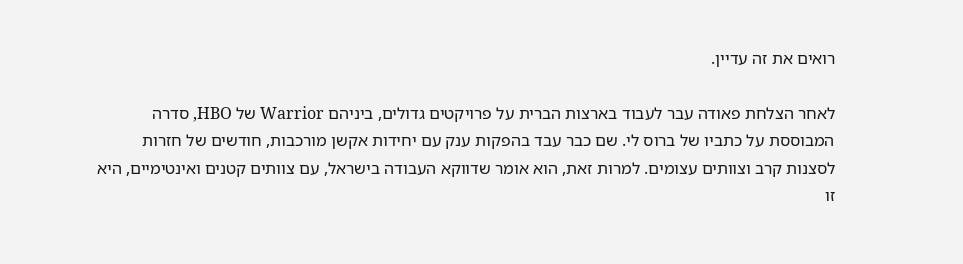רואים את זה עדיין.

לאחר הצלחת פאודה עבר לעבוד בארצות הברית על פרויקטים גדולים, ביניהם Warrior של HBO, סדרה המבוססת על כתביו של ברוס לי. שם כבר עבד בהפקות ענק עם יחידות אקשן מורכבות, חודשים של חזרות לסצנות קרב וצוותים עצומים. למרות זאת, הוא אומר שדווקא העבודה בישראל, עם צוותים קטנים ואינטימיים, היא זו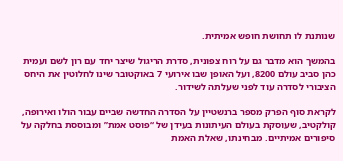שנותנת לו תחושת חופש אמיתית.

בהמשך הוא מדבר גם על רוח צפונית, סדרת הריגול שיצר יחד עם רון לשם ועמית כהן סביב עולם 8200, ועל האופן שבו אירועי 7 באוקטובר שינו לחלוטין את היחס הציבורי לסדרה עוד לפני שעלתה לשידור.

לקראת סוף הפרק מספר ברנשטיין על הסדרה החדשה שביים עבור הולו ואירופה, קולקטיב, שעוסקת בעולם העיתונות בעידן של “פוסט אמת” ומבוססת בחלקה על סיפורים אמיתיים. מבחינתו, שאלת האמת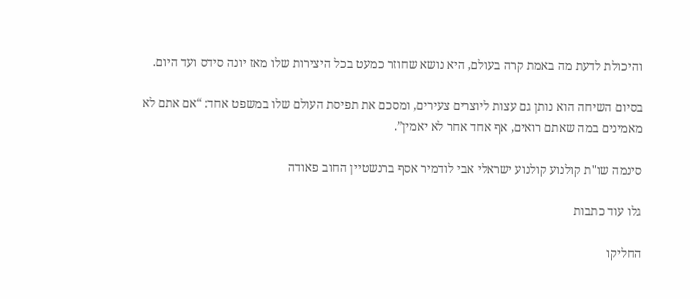והיכולת לדעת מה באמת קרה בעולם, היא נושא שחוזר כמעט בכל היצירות שלו מאז יונה סידס ועד היום.

בסיום השיחה הוא נותן גם עצות ליוצרים צעירים, ומסכם את תפיסת העולם שלו במשפט אחד: “אם אתם לא מאמינים במה שאתם רואים, אף אחד אחר לא יאמין”.

סינמה שו"ת קולנוע קולנוע ישראלי אבי לודמיר אסף ברנשטיין החוב פאודה

גלו עוד כתבות

החליקו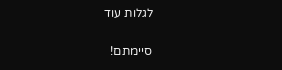לגלות עוד

סיימתם!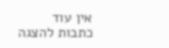אין עוד כתבות להצגה